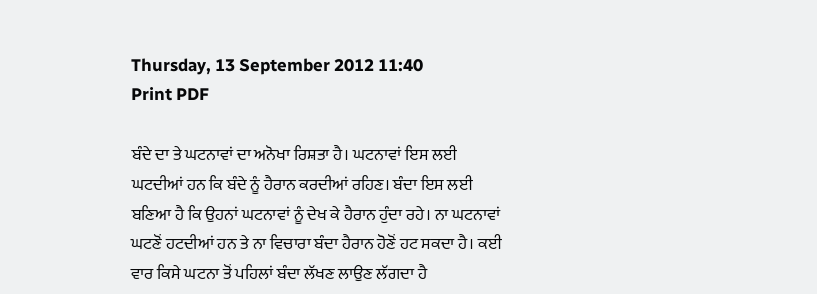Thursday, 13 September 2012 11:40
Print PDF

ਬੰਦੇ ਦਾ ਤੇ ਘਟਨਾਵਾਂ ਦਾ ਅਨੋਖਾ ਰਿਸ਼ਤਾ ਹੈ। ਘਟਨਾਵਾਂ ਇਸ ਲਈ ਘਟਦੀਆਂ ਹਨ ਕਿ ਬੰਦੇ ਨੂੰ ਹੈਰਾਨ ਕਰਦੀਆਂ ਰਹਿਣ। ਬੰਦਾ ਇਸ ਲਈ ਬਣਿਆ ਹੈ ਕਿ ਉਹਨਾਂ ਘਟਨਾਵਾਂ ਨੂੰ ਦੇਖ ਕੇ ਹੈਰਾਨ ਹੁੰਦਾ ਰਹੇ। ਨਾ ਘਟਨਾਵਾਂ ਘਟਣੋਂ ਹਟਦੀਆਂ ਹਨ ਤੇ ਨਾ ਵਿਚਾਰਾ ਬੰਦਾ ਹੈਰਾਨ ਹੋਣੋਂ ਹਟ ਸਕਦਾ ਹੈ। ਕਈ ਵਾਰ ਕਿਸੇ ਘਟਨਾ ਤੋਂ ਪਹਿਲਾਂ ਬੰਦਾ ਲੱਖਣ ਲਾਉਣ ਲੱਗਦਾ ਹੈ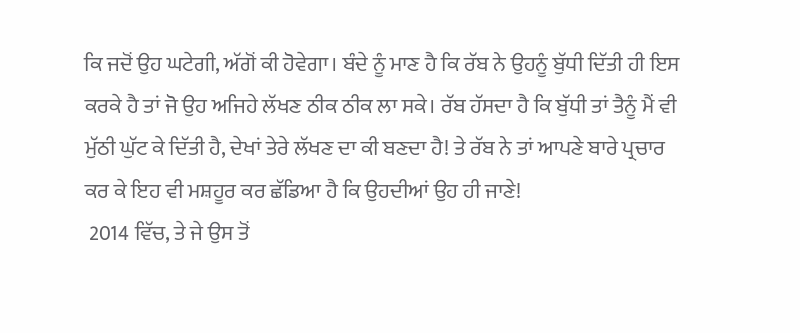ਕਿ ਜਦੋਂ ਉਹ ਘਟੇਗੀ, ਅੱਗੋਂ ਕੀ ਹੋਵੇਗਾ। ਬੰਦੇ ਨੂੰ ਮਾਣ ਹੈ ਕਿ ਰੱਬ ਨੇ ਉਹਨੂੰ ਬੁੱਧੀ ਦਿੱਤੀ ਹੀ ਇਸ ਕਰਕੇ ਹੈ ਤਾਂ ਜੋ ਉਹ ਅਜਿਹੇ ਲੱਖਣ ਠੀਕ ਠੀਕ ਲਾ ਸਕੇ। ਰੱਬ ਹੱਸਦਾ ਹੈ ਕਿ ਬੁੱਧੀ ਤਾਂ ਤੈਨੂੰ ਮੈਂ ਵੀ ਮੁੱਠੀ ਘੁੱਟ ਕੇ ਦਿੱਤੀ ਹੈ, ਦੇਖਾਂ ਤੇਰੇ ਲੱਖਣ ਦਾ ਕੀ ਬਣਦਾ ਹੈ! ਤੇ ਰੱਬ ਨੇ ਤਾਂ ਆਪਣੇ ਬਾਰੇ ਪ੍ਰਚਾਰ ਕਰ ਕੇ ਇਹ ਵੀ ਮਸ਼ਹੂਰ ਕਰ ਛੱਡਿਆ ਹੈ ਕਿ ਉਹਦੀਆਂ ਉਹ ਹੀ ਜਾਣੇ!
 2014 ਵਿੱਚ, ਤੇ ਜੇ ਉਸ ਤੋਂ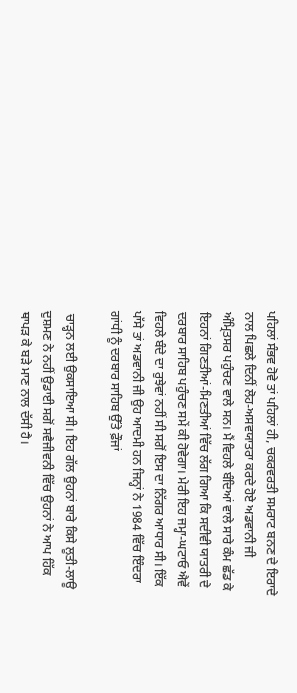ਪਹਿਲਾਂ ਸੰਭਵ ਹੋਵੇ ਤਾਂ ਪਹਿਲਾਂ ਹੀ, ਚਕਰਵਰਤੀ ਸਮਰਾਟ ਬਨਣ ਦੇ ਇਰਾਦੇ ਨਾਲ ਪਿਛਲੇ ਦਿਨੀਂ ਲੋਹ-ਅਸਵਯਾਤਰਾ ਕਰਦੇ ਹੋਏ ਅਡਵਾਨੀ ਜੀ ਅੰਮ੍ਰਿਤਸਰ ਪਹੁੰਚਣ ਵਾਲੇ ਸਨ। ਮੈਂ ਵਿਹਲੇ ਬੰਦਿਆਂ ਵਾਲੇ ਸਾਰੇ ਕੰਮ ਛੱਡ ਕੇ ਇਹਨਾਂ ਗਿਣਤੀਆਂ-ਮਿਣਤੀਆਂ ਵਿੱਚ ਲੱਗ ਗਿਆ ਕਿ ਸਦੀਵੀ ਯਾਤਰੀ ਦੇ ਦਰਬਾਰ ਸਾਹਿਬ ਪਹੁੰਚਣ ਸਮੇਂ ਕੀ ਹੋਵੇਗਾ। ਮੇਰੀ ਇਹ ਜਮ੍ਹਾ-ਘਟਾਓ ਐਵੇਂ ਵਿਹਲੇ ਬੰਦੇ ਦਾ ਰੁਝੇਵਾਂ ਨਹੀਂ ਸੀ ਸਗੋਂ ਇਸ ਦਾ ਨਿੱਗਰ ਆਧਾਰ ਸੀ। ਇੱਕ ਪਾੱਸੇ ਤਾਂ ਅਡਵਾਨੀ ਜੀ ਉਹ ਆਦਮੀ ਹਨ ਜਿਨ੍ਹਾਂ ਨੇ 1984 ਵਿੱਚ ਇੰਦਰਾ ਗਾਂਧੀ ਨੂੰ ਦਰਬਾਰ ਸਾਹਿਬ ਉੱਤੇ ਫ਼ੌਜਾਂ

 ਚਾੜ੍ਹਨ ਲਈ ਉਕਸਾਇਆ ਸੀ। ਇਹ ਗੱਲ ਉਹਨਾਂ ਬਾਰੇ ਕਿਸੇ ਲੂਤੀ-ਲਾਊ ਦੁਸ਼ਮਣ ਨੇ ਨਹੀਂ ਉਡਾਈ ਸਗੋਂ ਸਵੈਜੀਵਨੀ ਵਿੱਚ ਉਹਨਾਂ ਨੇ ਆਪ ਹਿੱਕ ਥਾਪੜ ਕੇ ਬੜੇ ਮਾਣ ਨਾਲ ਦੱਸੀ ਹੈ।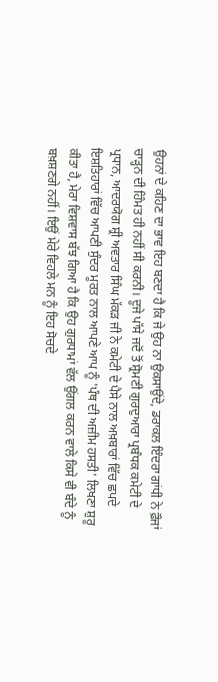ਉਹਨਾਂ ਦੇ ਕਹਿਣ ਦਾ ਭਾਵ ਇਹ ਬਣਦਾ ਹੈ ਕਿ ਜੇ ਉਹ ਨਾ ਉਕਸਾਉਂਦੇ, ਡਰਾਕਲ ਇੰਦਰਾ ਗਾਂਧੀ ਨੇ ਫ਼ੌਜਾਂ ਚਾੜ੍ਹਨ ਦੀ ਹਿੰਮਤ ਹੀ ਨਹੀਂ ਸੀ ਕਰਨੀ। ਦੂਜੇ ਪਾੱਸੇ ਜਦੋਂ ਤੋਂ ਸ਼੍ਰੋਮਣੀ ਗੁਰਦੁਆਰਾ ਪ੍ਰਬੰਧਕ ਕਮੇਟੀ ਦੇ ਪ੍ਰਧਾਨ, ਆਦਰਯੋਗ ਸ਼੍ਰੀ ਅਵਤਾਰ ਸਿੰਘ ਮੱਕੜ ਜੀ ਨੇ ਕਮੇਟੀ ਦੇ ਪੈਸੇ ਨਾਲ ਅਖ਼ਬਾਰਾਂ ਵਿੱਚ ਛਪਦੇ ਇਸ਼ਤਿਹਾਰਾਂ ਵਿੱਚ ਆਪਣੀ ਸੁੰਦਰ ਮੂਰਤ ਨਾਲ ਆਪਣੇ ਆਪ ਨੂੰ 'ਪੰਥ ਦੀ ਅਜ਼ੀਮ ਹਸਤੀ' ਲਿਖਣਾ ਸ਼ੁਰੂ ਕੀਤਾ ਹੈ, ਮੇਰਾ ਵਿਸ਼ਵਾਸ ਬੱਝ ਗਿਆ ਹੈ ਕਿ ਉਹ ਗੁਰਧਾਮਾਂ ਵੱਲ ਉਂਗਲ ਕਰਨ ਵਾਲੇ ਕਿਸੇ ਵੀ ਬੰਦੇ ਨੂੰ ਬਖ਼ਸ਼ਣਗੇ ਨਹੀਂ। ਇਉਂ ਮੇਰੇ ਵਿਹਲੇ ਮਨ ਨੂੰ ਇਹ ਸੋਚਦੇ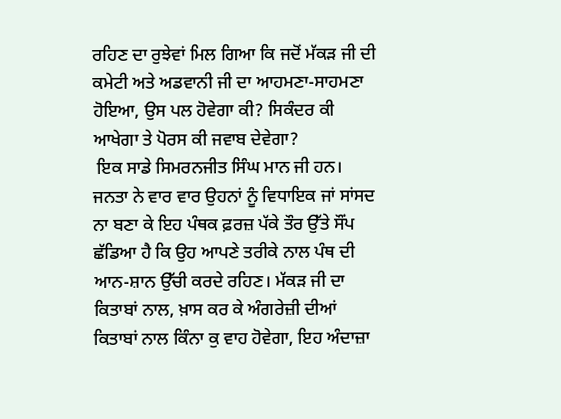ਰਹਿਣ ਦਾ ਰੁਝੇਵਾਂ ਮਿਲ ਗਿਆ ਕਿ ਜਦੋਂ ਮੱਕੜ ਜੀ ਦੀ ਕਮੇਟੀ ਅਤੇ ਅਡਵਾਨੀ ਜੀ ਦਾ ਆਹਮਣਾ-ਸਾਹਮਣਾ ਹੋਇਆ, ਉਸ ਪਲ ਹੋਵੇਗਾ ਕੀ? ਸਿਕੰਦਰ ਕੀ ਆਖੇਗਾ ਤੇ ਪੋਰਸ ਕੀ ਜਵਾਬ ਦੇਵੇਗਾ?
 ਇਕ ਸਾਡੇ ਸਿਮਰਨਜੀਤ ਸਿੰਘ ਮਾਨ ਜੀ ਹਨ। ਜਨਤਾ ਨੇ ਵਾਰ ਵਾਰ ਉਹਨਾਂ ਨੂੰ ਵਿਧਾਇਕ ਜਾਂ ਸਾਂਸਦ ਨਾ ਬਣਾ ਕੇ ਇਹ ਪੰਥਕ ਫ਼ਰਜ਼ ਪੱਕੇ ਤੌਰ ਉੱਤੇ ਸੌਂਪ ਛੱਡਿਆ ਹੈ ਕਿ ਉਹ ਆਪਣੇ ਤਰੀਕੇ ਨਾਲ ਪੰਥ ਦੀ ਆਨ-ਸ਼ਾਨ ਉੱਚੀ ਕਰਦੇ ਰਹਿਣ। ਮੱਕੜ ਜੀ ਦਾ ਕਿਤਾਬਾਂ ਨਾਲ, ਖ਼ਾਸ ਕਰ ਕੇ ਅੰਗਰੇਜ਼ੀ ਦੀਆਂ ਕਿਤਾਬਾਂ ਨਾਲ ਕਿੰਨਾ ਕੁ ਵਾਹ ਹੋਵੇਗਾ, ਇਹ ਅੰਦਾਜ਼ਾ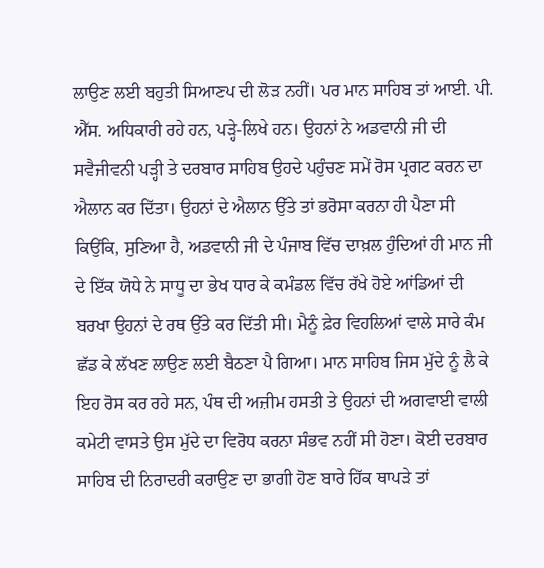ਲਾਉਣ ਲਈ ਬਹੁਤੀ ਸਿਆਣਪ ਦੀ ਲੋੜ ਨਹੀਂ। ਪਰ ਮਾਨ ਸਾਹਿਬ ਤਾਂ ਆਈ. ਪੀ. ਐੱਸ. ਅਧਿਕਾਰੀ ਰਹੇ ਹਨ, ਪੜ੍ਹੇ-ਲਿਖੇ ਹਨ। ਉਹਨਾਂ ਨੇ ਅਡਵਾਨੀ ਜੀ ਦੀ ਸਵੈਜੀਵਨੀ ਪੜ੍ਹੀ ਤੇ ਦਰਬਾਰ ਸਾਹਿਬ ਉਹਦੇ ਪਹੁੰਚਣ ਸਮੇਂ ਰੋਸ ਪ੍ਰਗਟ ਕਰਨ ਦਾ ਐਲਾਨ ਕਰ ਦਿੱਤਾ। ਉਹਨਾਂ ਦੇ ਐਲਾਨ ਉੱਤੇ ਤਾਂ ਭਰੋਸਾ ਕਰਨਾ ਹੀ ਪੈਣਾ ਸੀ ਕਿਉਂਕਿ, ਸੁਣਿਆ ਹੈ, ਅਡਵਾਨੀ ਜੀ ਦੇ ਪੰਜਾਬ ਵਿੱਚ ਦਾਖ਼ਲ ਹੁੰਦਿਆਂ ਹੀ ਮਾਨ ਜੀ ਦੇ ਇੱਕ ਯੋਧੇ ਨੇ ਸਾਧੂ ਦਾ ਭੇਖ ਧਾਰ ਕੇ ਕਮੰਡਲ ਵਿੱਚ ਰੱਖੇ ਹੋਏ ਆਂਡਿਆਂ ਦੀ ਬਰਖਾ ਉਹਨਾਂ ਦੇ ਰਥ ਉੱਤੇ ਕਰ ਦਿੱਤੀ ਸੀ। ਮੈਨੂੰ ਫ਼ੇਰ ਵਿਹਲਿਆਂ ਵਾਲੇ ਸਾਰੇ ਕੰਮ ਛੱਡ ਕੇ ਲੱਖਣ ਲਾਉਣ ਲਈ ਬੈਠਣਾ ਪੈ ਗਿਆ। ਮਾਨ ਸਾਹਿਬ ਜਿਸ ਮੁੱਦੇ ਨੂੰ ਲੈ ਕੇ ਇਹ ਰੋਸ ਕਰ ਰਹੇ ਸਨ, ਪੰਥ ਦੀ ਅਜ਼ੀਮ ਹਸਤੀ ਤੇ ਉਹਨਾਂ ਦੀ ਅਗਵਾਈ ਵਾਲੀ ਕਮੇਟੀ ਵਾਸਤੇ ਉਸ ਮੁੱਦੇ ਦਾ ਵਿਰੋਧ ਕਰਨਾ ਸੰਭਵ ਨਹੀਂ ਸੀ ਹੋਣਾ। ਕੋਈ ਦਰਬਾਰ ਸਾਹਿਬ ਦੀ ਨਿਰਾਦਰੀ ਕਰਾਉਣ ਦਾ ਭਾਗੀ ਹੋਣ ਬਾਰੇ ਹਿੱਕ ਥਾਪੜੇ ਤਾਂ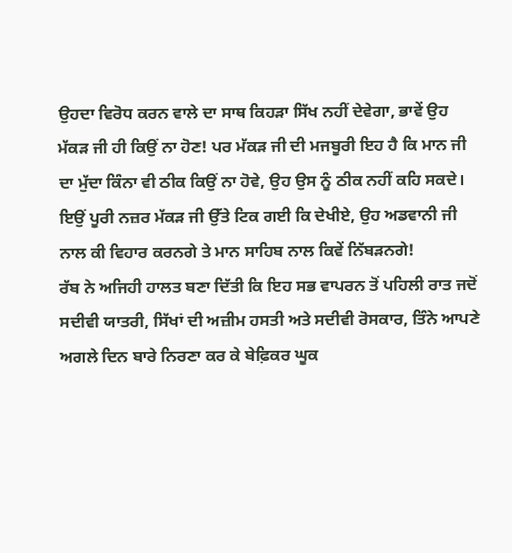ਉਹਦਾ ਵਿਰੋਧ ਕਰਨ ਵਾਲੇ ਦਾ ਸਾਥ ਕਿਹੜਾ ਸਿੱਖ ਨਹੀਂ ਦੇਵੇਗਾ, ਭਾਵੇਂ ਉਹ ਮੱਕੜ ਜੀ ਹੀ ਕਿਉਂ ਨਾ ਹੋਣ! ਪਰ ਮੱਕੜ ਜੀ ਦੀ ਮਜਬੂਰੀ ਇਹ ਹੈ ਕਿ ਮਾਨ ਜੀ ਦਾ ਮੁੱਦਾ ਕਿੰਨਾ ਵੀ ਠੀਕ ਕਿਉਂ ਨਾ ਹੋਵੇ, ਉਹ ਉਸ ਨੂੰ ਠੀਕ ਨਹੀਂ ਕਹਿ ਸਕਦੇ। ਇਉਂ ਪੂਰੀ ਨਜ਼ਰ ਮੱਕੜ ਜੀ ਉੱਤੇ ਟਿਕ ਗਈ ਕਿ ਦੇਖੀਏ, ਉਹ ਅਡਵਾਨੀ ਜੀ ਨਾਲ ਕੀ ਵਿਹਾਰ ਕਰਨਗੇ ਤੇ ਮਾਨ ਸਾਹਿਬ ਨਾਲ ਕਿਵੇਂ ਨਿੱਬੜਨਗੇ!
ਰੱਬ ਨੇ ਅਜਿਹੀ ਹਾਲਤ ਬਣਾ ਦਿੱਤੀ ਕਿ ਇਹ ਸਭ ਵਾਪਰਨ ਤੋਂ ਪਹਿਲੀ ਰਾਤ ਜਦੋਂ ਸਦੀਵੀ ਯਾਤਰੀ, ਸਿੱਖਾਂ ਦੀ ਅਜ਼ੀਮ ਹਸਤੀ ਅਤੇ ਸਦੀਵੀ ਰੋਸਕਾਰ, ਤਿੰਨੇ ਆਪਣੇ ਅਗਲੇ ਦਿਨ ਬਾਰੇ ਨਿਰਣਾ ਕਰ ਕੇ ਬੇਫ਼ਿਕਰ ਘੂਕ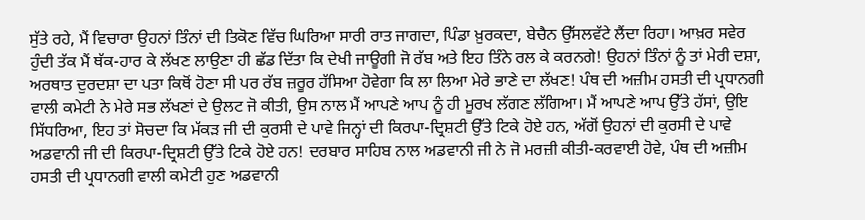ਸੁੱਤੇ ਰਹੇ, ਮੈਂ ਵਿਚਾਰਾ ਉਹਨਾਂ ਤਿੰਨਾਂ ਦੀ ਤਿਕੋਣ ਵਿੱਚ ਘਿਰਿਆ ਸਾਰੀ ਰਾਤ ਜਾਗਦਾ, ਪਿੰਡਾ ਖ਼ੁਰਕਦਾ, ਬੇਚੈਨ ਉੱਸਲਵੱਟੇ ਲੈਂਦਾ ਰਿਹਾ। ਆਖ਼ਰ ਸਵੇਰ ਹੁੰਦੀ ਤੱਕ ਮੈਂ ਥੱਕ-ਹਾਰ ਕੇ ਲੱਖਣ ਲਾਉਣਾ ਹੀ ਛੱਡ ਦਿੱਤਾ ਕਿ ਦੇਖੀ ਜਾਊਗੀ ਜੋ ਰੱਬ ਅਤੇ ਇਹ ਤਿੰਨੇ ਰਲ ਕੇ ਕਰਨਗੇ! ਉਹਨਾਂ ਤਿੰਨਾਂ ਨੂੰ ਤਾਂ ਮੇਰੀ ਦਸ਼ਾ, ਅਰਥਾਤ ਦੁਰਦਸ਼ਾ ਦਾ ਪਤਾ ਕਿਥੋਂ ਹੋਣਾ ਸੀ ਪਰ ਰੱਬ ਜ਼ਰੂਰ ਹੱਸਿਆ ਹੋਵੇਗਾ ਕਿ ਲਾ ਲਿਆ ਮੇਰੇ ਭਾਣੇ ਦਾ ਲੱਖਣ! ਪੰਥ ਦੀ ਅਜ਼ੀਮ ਹਸਤੀ ਦੀ ਪ੍ਰਧਾਨਗੀ ਵਾਲੀ ਕਮੇਟੀ ਨੇ ਮੇਰੇ ਸਭ ਲੱਖਣਾਂ ਦੇ ਉਲਟ ਜੋ ਕੀਤੀ, ਉਸ ਨਾਲ ਮੈਂ ਆਪਣੇ ਆਪ ਨੂੰ ਹੀ ਮੂਰਖ ਲੱਗਣ ਲੱਗਿਆ। ਮੈਂ ਆਪਣੇ ਆਪ ਉੱਤੇ ਹੱਸਾਂ, ਉਇ ਸਿੱਧਰਿਆ, ਇਹ ਤਾਂ ਸੋਚਦਾ ਕਿ ਮੱਕੜ ਜੀ ਦੀ ਕੁਰਸੀ ਦੇ ਪਾਵੇ ਜਿਨ੍ਹਾਂ ਦੀ ਕਿਰਪਾ-ਦ੍ਰਿਸ਼ਟੀ ਉੱਤੇ ਟਿਕੇ ਹੋਏ ਹਨ, ਅੱਗੋਂ ਉਹਨਾਂ ਦੀ ਕੁਰਸੀ ਦੇ ਪਾਵੇ ਅਡਵਾਨੀ ਜੀ ਦੀ ਕਿਰਪਾ-ਦ੍ਰਿਸ਼ਟੀ ਉੱਤੇ ਟਿਕੇ ਹੋਏ ਹਨ! ਦਰਬਾਰ ਸਾਹਿਬ ਨਾਲ ਅਡਵਾਨੀ ਜੀ ਨੇ ਜੋ ਮਰਜ਼ੀ ਕੀਤੀ-ਕਰਵਾਈ ਹੋਵੇ, ਪੰਥ ਦੀ ਅਜ਼ੀਮ ਹਸਤੀ ਦੀ ਪ੍ਰਧਾਨਗੀ ਵਾਲੀ ਕਮੇਟੀ ਹੁਣ ਅਡਵਾਨੀ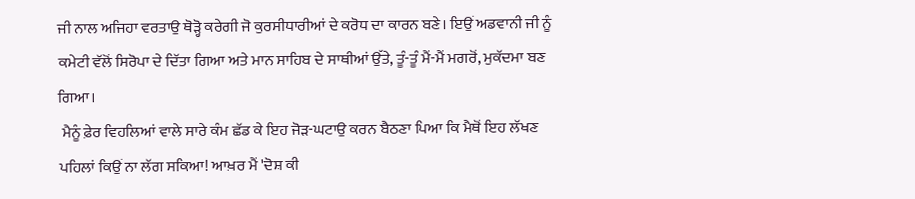ਜੀ ਨਾਲ ਅਜਿਹਾ ਵਰਤਾਉ ਥੋੜ੍ਹੋ ਕਰੇਗੀ ਜੋ ਕੁਰਸੀਧਾਰੀਆਂ ਦੇ ਕਰੋਧ ਦਾ ਕਾਰਨ ਬਣੇ। ਇਉਂ ਅਡਵਾਨੀ ਜੀ ਨੂੰ ਕਮੇਟੀ ਵੱਲੋਂ ਸਿਰੋਪਾ ਦੇ ਦਿੱਤਾ ਗਿਆ ਅਤੇ ਮਾਨ ਸਾਹਿਬ ਦੇ ਸਾਥੀਆਂ ਉੱਤੇ, ਤੂੰ-ਤੂੰ ਮੈਂ-ਮੈਂ ਮਗਰੋਂ, ਮੁਕੱਦਮਾ ਬਣ ਗਿਆ।
 ਮੈਨੂੰ ਫ਼ੇਰ ਵਿਹਲਿਆਂ ਵਾਲੇ ਸਾਰੇ ਕੰਮ ਛੱਡ ਕੇ ਇਹ ਜੋੜ-ਘਟਾਉ ਕਰਨ ਬੈਠਣਾ ਪਿਆ ਕਿ ਮੈਥੋਂ ਇਹ ਲੱਖਣ ਪਹਿਲਾਂ ਕਿਉਂ ਨਾ ਲੱਗ ਸਕਿਆ! ਆਖ਼ਰ ਮੈਂ 'ਦੋਸ਼ ਕੀ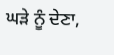ਘੜੇ ਨੂੰ ਦੇਣਾ,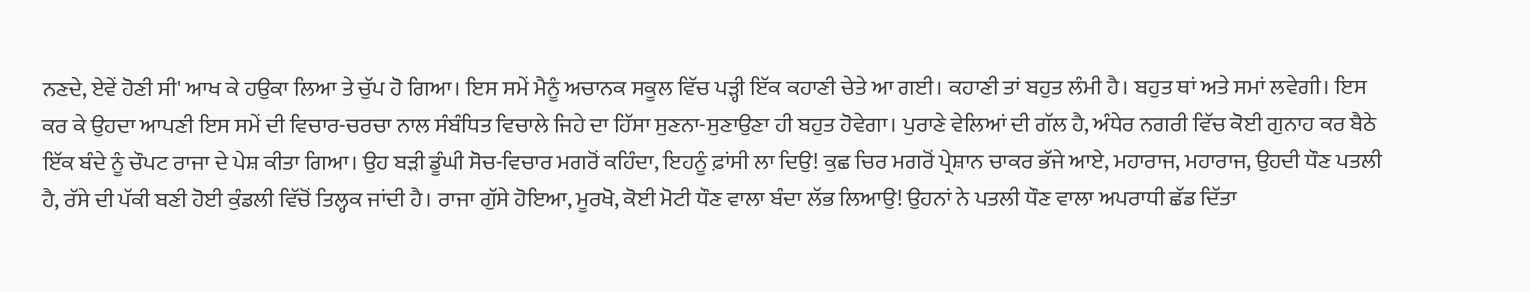ਨਣਦੇ, ਏਵੇਂ ਹੋਣੀ ਸੀ' ਆਖ ਕੇ ਹਉਕਾ ਲਿਆ ਤੇ ਚੁੱਪ ਹੋ ਗਿਆ। ਇਸ ਸਮੇਂ ਮੈਨੂੰ ਅਚਾਨਕ ਸਕੂਲ ਵਿੱਚ ਪੜ੍ਹੀ ਇੱਕ ਕਹਾਣੀ ਚੇਤੇ ਆ ਗਈ। ਕਹਾਣੀ ਤਾਂ ਬਹੁਤ ਲੰਮੀ ਹੈ। ਬਹੁਤ ਥਾਂ ਅਤੇ ਸਮਾਂ ਲਵੇਗੀ। ਇਸ ਕਰ ਕੇ ਉਹਦਾ ਆਪਣੀ ਇਸ ਸਮੇਂ ਦੀ ਵਿਚਾਰ-ਚਰਚਾ ਨਾਲ ਸੰਬੰਧਿਤ ਵਿਚਾਲੇ ਜਿਹੇ ਦਾ ਹਿੱਸਾ ਸੁਣਨਾ-ਸੁਣਾਉਣਾ ਹੀ ਬਹੁਤ ਹੋਵੇਗਾ। ਪੁਰਾਣੇ ਵੇਲਿਆਂ ਦੀ ਗੱਲ ਹੈ, ਅੰਧੇਰ ਨਗਰੀ ਵਿੱਚ ਕੋਈ ਗੁਨਾਹ ਕਰ ਬੈਠੇ ਇੱਕ ਬੰਦੇ ਨੂੰ ਚੌਪਟ ਰਾਜਾ ਦੇ ਪੇਸ਼ ਕੀਤਾ ਗਿਆ। ਉਹ ਬੜੀ ਡੂੰਘੀ ਸੋਚ-ਵਿਚਾਰ ਮਗਰੋਂ ਕਹਿੰਦਾ, ਇਹਨੂੰ ਫ਼ਾਂਸੀ ਲਾ ਦਿਉ! ਕੁਛ ਚਿਰ ਮਗਰੋਂ ਪ੍ਰੇਸ਼ਾਨ ਚਾਕਰ ਭੱਜੇ ਆਏ, ਮਹਾਰਾਜ, ਮਹਾਰਾਜ, ਉਹਦੀ ਧੌਣ ਪਤਲੀ ਹੈ, ਰੱਸੇ ਦੀ ਪੱਕੀ ਬਣੀ ਹੋਈ ਕੁੰਡਲੀ ਵਿੱਚੋਂ ਤਿਲ੍ਹਕ ਜਾਂਦੀ ਹੈ। ਰਾਜਾ ਗੁੱਸੇ ਹੋਇਆ, ਮੂਰਖੋ, ਕੋਈ ਮੋਟੀ ਧੌਣ ਵਾਲਾ ਬੰਦਾ ਲੱਭ ਲਿਆਉ! ਉਹਨਾਂ ਨੇ ਪਤਲੀ ਧੌਣ ਵਾਲਾ ਅਪਰਾਧੀ ਛੱਡ ਦਿੱਤਾ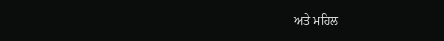ਅਤੇ ਮਹਿਲ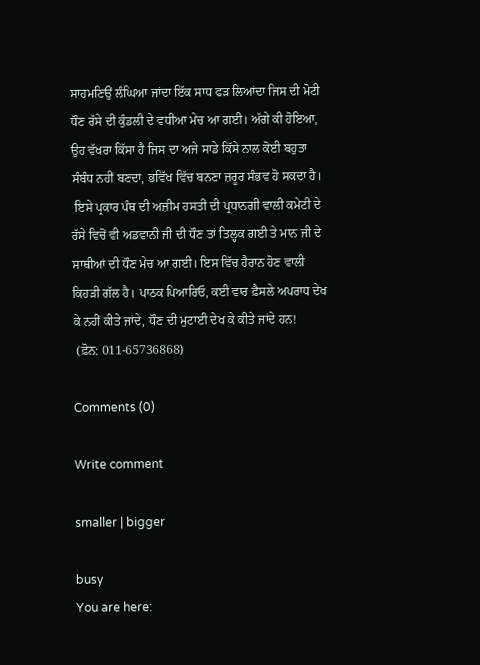ਸਾਹਮਣਿਉਂ ਲੰਘਿਆ ਜਾਂਦਾ ਇੱਕ ਸਾਧ ਫੜ ਲਿਆਂਦਾ ਜਿਸ ਦੀ ਮੋਟੀ ਧੌਣ ਰੱਸੇ ਦੀ ਕੁੰਡਲੀ ਦੇ ਵਧੀਆ ਮੇਚ ਆ ਗਈ। ਅੱਗੇ ਕੀ ਹੋਇਆ, ਉਹ ਵੱਖਰਾ ਕਿੱਸਾ ਹੈ ਜਿਸ ਦਾ ਅਜੇ ਸਾਡੇ ਕਿੱਸੇ ਨਾਲ ਕੋਈ ਬਹੁਤਾ ਸੰਬੰਧ ਨਹੀਂ ਬਣਦਾ, ਭਵਿੱਖ ਵਿੱਚ ਬਨਣਾ ਜ਼ਰੂਰ ਸੰਭਵ ਹੋ ਸਕਦਾ ਹੈ।
 ਇਸੇ ਪ੍ਰਕਾਰ ਪੰਥ ਦੀ ਅਜ਼ੀਮ ਹਸਤੀ ਦੀ ਪ੍ਰਧਾਨਗੀ ਵਾਲੀ ਕਮੇਟੀ ਦੇ ਰੱਸੇ ਵਿਚੋਂ ਵੀ ਅਡਵਾਨੀ ਜੀ ਦੀ ਧੌਣ ਤਾਂ ਤਿਲ੍ਹਕ ਗਈ ਤੇ ਮਾਨ ਜੀ ਦੇ ਸਾਥੀਆਂ ਦੀ ਧੌਣ ਮੇਚ ਆ ਗਈ। ਇਸ ਵਿੱਚ ਹੈਰਾਨ ਹੋਣ ਵਾਲੀ ਕਿਹੜੀ ਗੱਲ ਹੈ। ਪਾਠਕ ਪਿਆਰਿਓ, ਕਈ ਵਾਰ ਫ਼ੈਸਲੇ ਅਪਰਾਧ ਦੇਖ ਕੇ ਨਹੀਂ ਕੀਤੇ ਜਾਂਦੇ, ਧੌਣ ਦੀ ਮੁਟਾਈ ਦੇਖ ਕੇ ਕੀਤੇ ਜਾਂਦੇ ਹਨ!
 (ਫ਼ੋਨ: 011-65736868)

Comments (0)

Write comment

smaller | bigger

busy
You are here: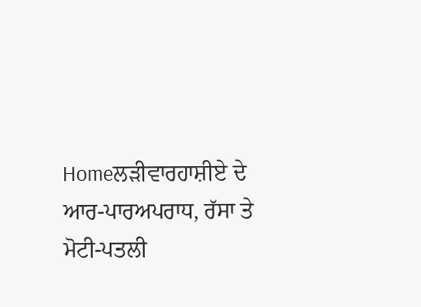Homeਲੜੀਵਾਰਹਾਸ਼ੀਏ ਦੇ ਆਰ-ਪਾਰਅਪਰਾਧ, ਰੱਸਾ ਤੇ ਮੋਟੀ-ਪਤਲੀ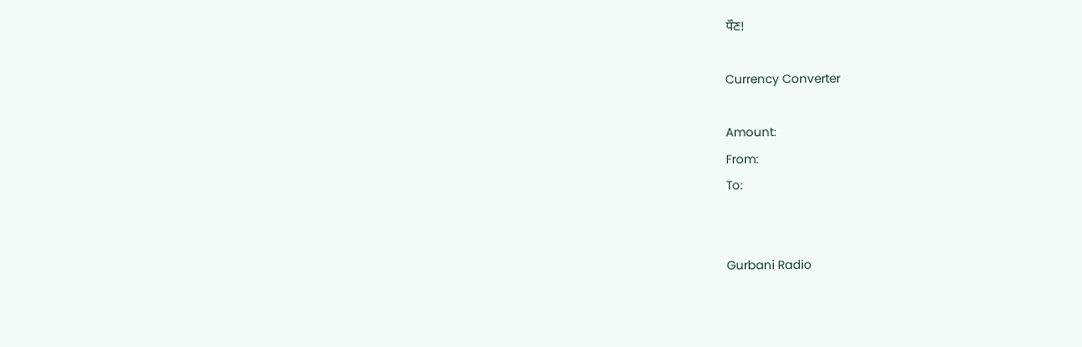ਧੌਣ!

Currency Converter

Amount:
From:
To:


Gurbani Radio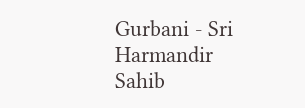Gurbani - Sri Harmandir Sahib